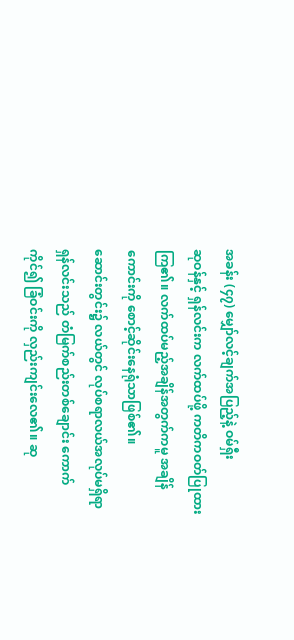အခန်း (၄၇) မျှော်လင့်ချက်အပြည့်နဲ့ ဝမ်ရှီး
ဆုဝန်နှင့် ရှန်လင်းက လက်ထပ်ဖို့ ကတိကဝတ်ပြုထားကြ၏။ လက်ထပ်မည့်အချိန်အတွက်ကမူ အချိန်ကောင်းကို စောင့်ဆိုင်းနေရုံသာဖြစ်၏။
ဆောင်းတွင်း၌ လယ်တွင် လုပ်စရာလယ်အလုပ်မရှိရာ ရှန်လင်းသည် တံမြက်စည်းတစ်ချောင်း ကောက်ကိုင်၍ ခြံဝင်းကို လှည်းကျင်းလေ၏။ ဆု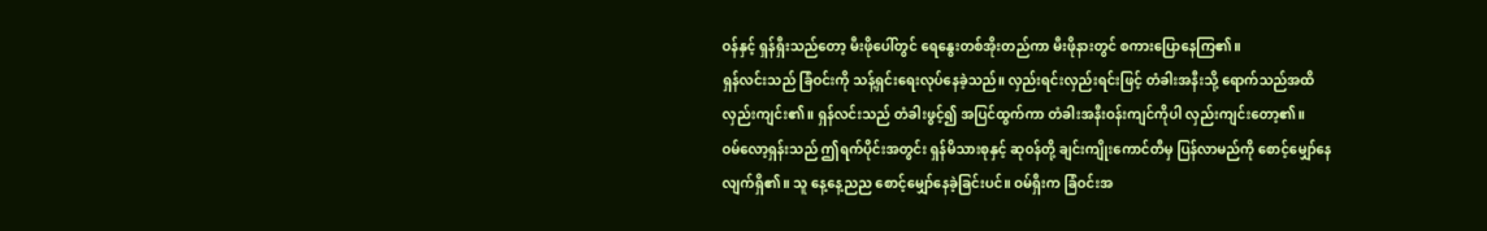ဝန်နှင့် ရှန်ရှီးသည်တော့ မီးဖိုပေါ်တွင် ရေနွေးတစ်အိုးတည်ကာ မီးဖိုနားတွင် စကားပြောနေကြ၏။
ရှန်လင်းသည် ခြံဝင်းကို သန့်ရှင်းရေးလုပ်နေခဲ့သည်။ လှည်းရင်းလှည်းရင်းဖြင့် တံခါးအနီးသို့ ရောက်သည်အထိ လှည်းကျင်း၏။ ရှန်လင်းသည် တံခါးဖွင့်၍ အပြင်ထွက်ကာ တံခါးအနီးဝန်းကျင်ကိုပါ လှည်းကျင်းတော့၏။
ဝမ်လော့ရှန်းသည် ဤရက်ပိုင်းအတွင်း ရှန်မိသားစုနှင့် ဆုဝန်တို့ ချင်းကျိုးကောင်တီမှ ပြန်လာမည်ကို စောင့်မျှော်နေလျက်ရှိ၏။ သူ နေ့နေ့ညည စောင့်မျှော်နေခဲ့ခြင်းပင်။ ဝမ်ရှီးက ခြံဝင်းအ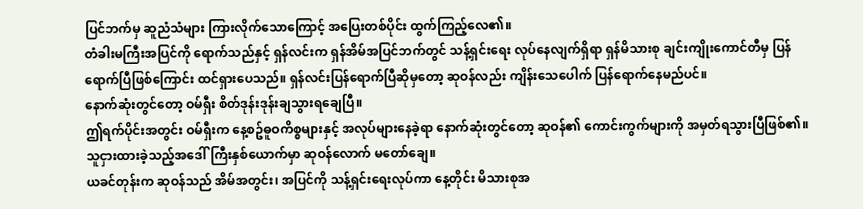ပြင်ဘက်မှ ဆူညံသံများ ကြားလိုက်သောကြောင့် အပြေးတစ်ပိုင်း ထွက်ကြည့်လေ၏။
တံခါးမကြီးအပြင်ကို ရောက်သည်နှင့် ရှန်လင်းက ရှန်အိမ်အပြင်ဘက်တွင် သန့်ရှင်းရေး လုပ်နေလျက်ရှိရာ ရှန်မိသားစု ချင်းကျိုးကောင်တီမှ ပြန်ရောက်ပြီဖြစ်ကြောင်း ထင်ရှားပေသည်။ ရှန်လင်းပြန်ရောက်ပြီဆိုမှတော့ ဆုဝန်လည်း ကျိန်းသေပေါက် ပြန်ရောက်နေမည်ပင်။
နောက်ဆုံးတွင်တော့ ဝမ်ရှီး စိတ်ဒုန်းဒုန်းချသွားရချေပြီ။
ဤရက်ပိုင်းအတွင်း ဝမ်ရှီးက နေ့စဥ်ဓူဝကိစ္စများနှင့် အလုပ်များနေခဲ့ရာ နောက်ဆုံးတွင်တော့ ဆုဝန်၏ ကောင်းကွက်များကို အမှတ်ရသွားပြီဖြစ်၏။ သူငှားထားခဲ့သည့်အဒေါ်ကြီးနှစ်ယောက်မှာ ဆုဝန်လောက် မတော်ချေ။
ယခင်တုန်းက ဆုဝန်သည် အိမ်အတွင်း၊ အပြင်ကို သန့်ရှင်းရေးလုပ်ကာ နေ့တိုင်း မိသားစုအ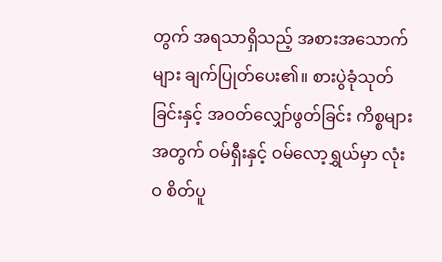တွက် အရသာရှိသည့် အစားအသောက်များ ချက်ပြုတ်ပေး၏။ စားပွဲခုံသုတ်ခြင်းနှင့် အဝတ်လျှော်ဖွတ်ခြင်း ကိစ္စများအတွက် ဝမ်ရှီးနှင့် ဝမ်လော့ရွှယ်မှာ လုံးဝ စိတ်ပူ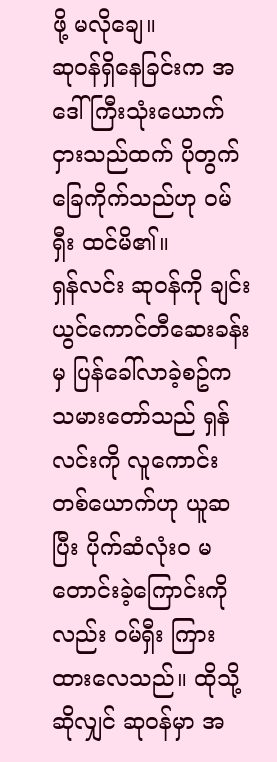ဖို့ မလိုချေ။
ဆုဝန်ရှိနေခြင်းက အဒေါ်ကြီးသုံးယောက်ငှားသည်ထက် ပိုတွက်ခြေကိုက်သည်ဟု ဝမ်ရှီး ထင်မိ၏။
ရှန်လင်း ဆုဝန်ကို ချင်းယွင်ကောင်တီဆေးခန်းမှ ပြန်ခေါ်လာခဲ့စဥ်က သမားတော်သည် ရှန်လင်းကို လူကောင်းတစ်ယောက်ဟု ယူဆပြီး ပိုက်ဆံလုံးဝ မတောင်းခဲ့ကြောင်းကိုလည်း ဝမ်ရှီး ကြားထားလေသည်။ ထိုသို့ဆိုလျှင် ဆုဝန်မှာ အ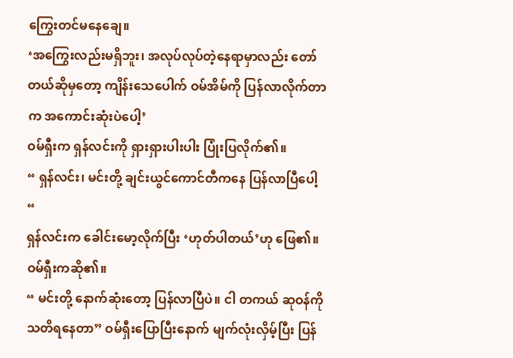ကြွေးတင်မနေချေ။
‘အကြွေးလည်းမရှိဘူး၊ အလုပ်လုပ်တဲ့နေရာမှာလည်း တော်တယ်ဆိုမှတော့ ကျိန်းသေပေါက် ဝမ်အိမ်ကို ပြန်လာလိုက်တာက အကောင်းဆုံးပဲပေါ့’
ဝမ်ရှီးက ရှန်လင်းကို ရှားရှားပါးပါး ပြုံးပြလိုက်၏။
“ ရှန်လင်း၊ မင်းတို့ ချင်းယွင်ကောင်တီကနေ ပြန်လာပြီပေါ့ “
ရှန်လင်းက ခေါင်းမော့လိုက်ပြီး ‘ဟုတ်ပါတယ်’ဟု ဖြေ၏။
ဝမ်ရှီးကဆို၏။
“ မင်းတို့ နောက်ဆုံးတော့ ပြန်လာပြီပဲ။ ငါ တကယ် ဆုဝန်ကို သတိရနေတာ” ဝမ်ရှီးပြောပြီးနောက် မျက်လုံးလှိမ့်ပြီး ပြန်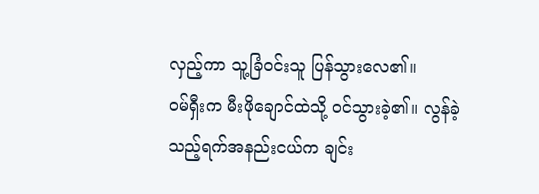လှည့်ကာ သူ့ခြံဝင်းသူ ပြန်သွားလေ၏။
ဝမ်ရှီးက မီးဖိုချောင်ထဲသို့ ဝင်သွားခဲ့၏။ လွန်ခဲ့သည့်ရက်အနည်းငယ်က ချင်း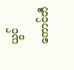ယွင်ကောင်တီ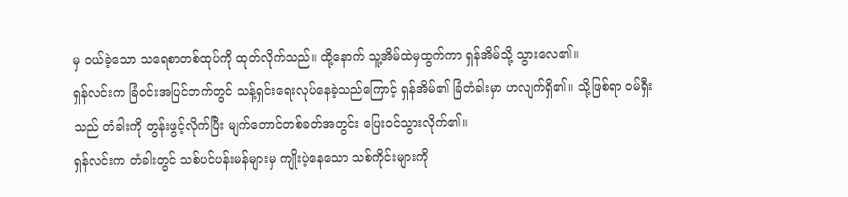မှ ဝယ်ခဲ့သော သရေစာတစ်ထုပ်ကို ထုတ်လိုက်သည်။ ထို့နောက် သူ့အိမ်ထဲမှထွက်ကာ ရှန်အိမ်သို့ သွားလေ၏။
ရှန်လင်းက ခြံဝင်းအပြင်ဘက်တွင် သန့်ရှင်းရေးလုပ်နေခဲ့သည်ကြောင့် ရှန်အိမ်၏ ခြံတံခါးမှာ ဟလျက်ရှိ၏။ သို့ဖြစ်ရာ ဝမ်ရှီးသည် တံခါးကို တွန်းဖွင့်လိုက်ပြီး မျက်တောင်တစ်ခတ်အတွင်း ပြေးဝင်သွားလိုက်၏။
ရှန်လင်းက တံခါးတွင် သစ်ပင်ပန်းမန်များမှ ကျိုးပဲ့နေသော သစ်ကိုင်းများကို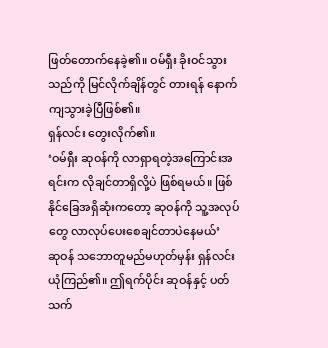ဖြတ်တောက်နေခဲ့၏။ ဝမ်ရှီး ခိုးဝင်သွားသည်ကို မြင်လိုက်ချိန်တွင် တားရန် နောက်ကျသွားခဲ့ပြီဖြစ်၏။
ရှန်လင်း တွေးလိုက်၏။
‘ဝမ်ရှီး ဆုဝန်ကို လာရှာရတဲ့အကြောင်းအရင်းက လိုချင်တာရှိလို့ပဲ ဖြစ်ရမယ်။ ဖြစ်နိုင်ခြေအရှိဆုံးကတော့ ဆုဝန်ကို သူ့အလုပ်တွေ လာလုပ်ပေးစေချင်တာပဲနေမယ်’
ဆုဝန် သဘောတူမည်မဟုတ်မှန်း ရှန်လင်း ယုံကြည်၏။ ဤရက်ပိုင်း ဆုဝန်နှင့် ပတ်သက်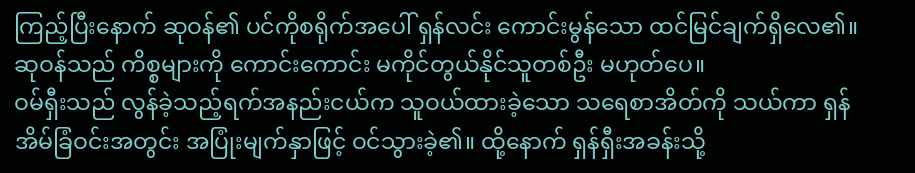ကြည့်ပြီးနောက် ဆုဝန်၏ ပင်ကိုစရိုက်အပေါ် ရှန်လင်း ကောင်းမွန်သော ထင်မြင်ချက်ရှိလေ၏။ ဆုဝန်သည် ကိစ္စများကို ကောင်းကောင်း မကိုင်တွယ်နိုင်သူတစ်ဦး မဟုတ်ပေ။
ဝမ်ရှီးသည် လွန်ခဲ့သည့်ရက်အနည်းငယ်က သူဝယ်ထားခဲ့သော သရေစာအိတ်ကို သယ်ကာ ရှန်အိမ်ခြံဝင်းအတွင်း အပြုံးမျက်နှာဖြင့် ဝင်သွားခဲ့၏။ ထို့နောက် ရှန်ရှီးအခန်းသို့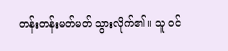တန်းတန်းမတ်မတ် သွားလိုက်၏။ သူ ဝင်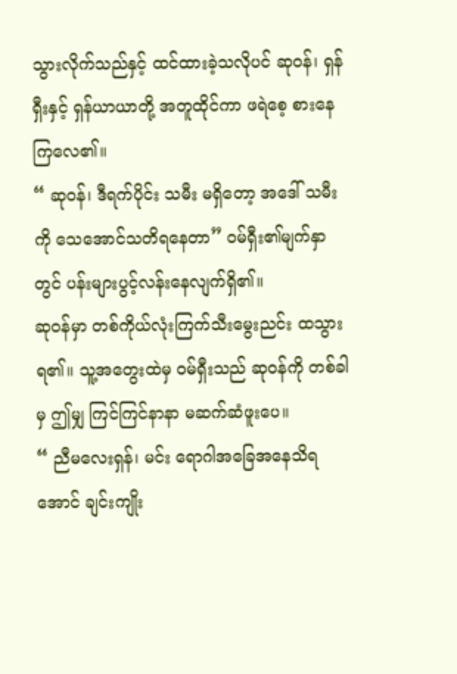သွားလိုက်သည်နှင့် ထင်ထားခဲ့သလိုပင် ဆုဝန်၊ ရှန်ရှီးနှင့် ရှန်ယာယာတို့ အတူထိုင်ကာ ဖရဲစေ့ စားနေကြလေ၏။
“ ဆုဝန်၊ ဒီရက်ပိုင်း သမီး မရှိတော့ အဒေါ် သမီးကို သေအောင်သတိရနေတာ” ဝမ်ရှီး၏မျက်နှာတွင် ပန်းများပွင့်လန်းနေလျက်ရှိ၏။
ဆုဝန်မှာ တစ်ကိုယ်လုံးကြက်သီးမွေးညင်း ထသွားရ၏။ သူ့အတွေးထဲမှ ဝမ်ရှီးသည် ဆုဝန်ကို တစ်ခါမှ ဤမျှ ကြင်ကြင်နာနာ မဆက်ဆံဖူးပေ။
“ ညီမလေးရှန်၊ မင်း ရောဂါအခြေအနေသိရအောင် ချင်းကျိုး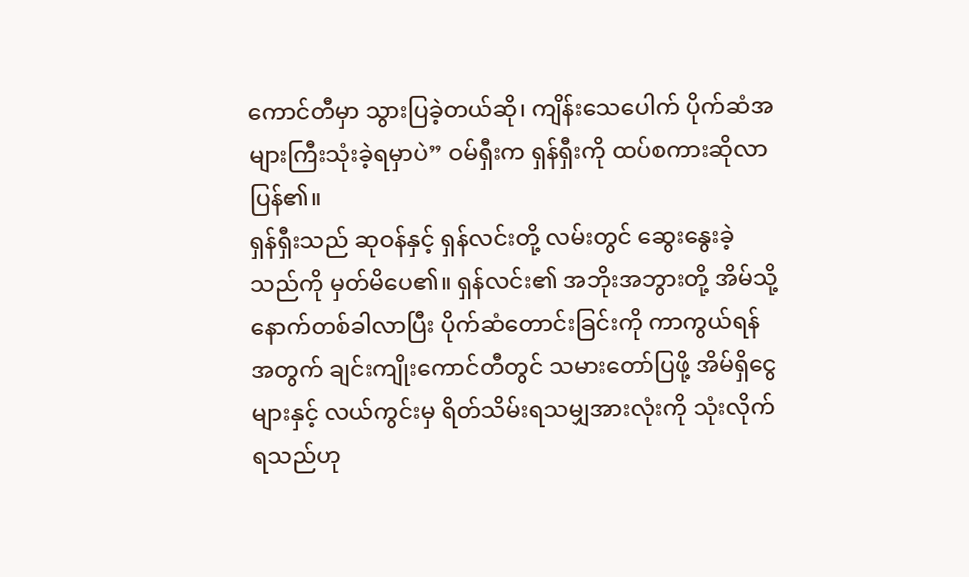ကောင်တီမှာ သွားပြခဲ့တယ်ဆို၊ ကျိန်းသေပေါက် ပိုက်ဆံအများကြီးသုံးခဲ့ရမှာပဲ” ဝမ်ရှီးက ရှန်ရှီးကို ထပ်စကားဆိုလာပြန်၏။
ရှန်ရှီးသည် ဆုဝန်နှင့် ရှန်လင်းတို့ လမ်းတွင် ဆွေးနွေးခဲ့သည်ကို မှတ်မိပေ၏။ ရှန်လင်း၏ အဘိုးအဘွားတို့ အိမ်သို့ နောက်တစ်ခါလာပြီး ပိုက်ဆံတောင်းခြင်းကို ကာကွယ်ရန်အတွက် ချင်းကျိုးကောင်တီတွင် သမားတော်ပြဖို့ အိမ်ရှိငွေများနှင့် လယ်ကွင်းမှ ရိတ်သိမ်းရသမျှအားလုံးကို သုံးလိုက်ရသည်ဟု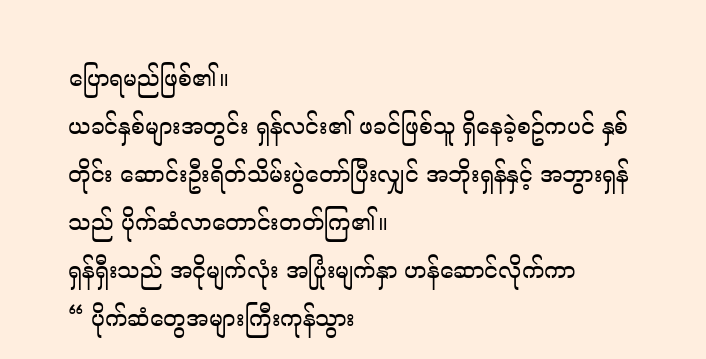ပြောရမည်ဖြစ်၏။
ယခင်နှစ်များအတွင်း ရှန်လင်း၏ ဖခင်ဖြစ်သူ ရှိနေခဲ့စဥ်ကပင် နှစ်တိုင်း ဆောင်းဦးရိတ်သိမ်းပွဲတော်ပြီးလျှင် အဘိုးရှန်နှင့် အဘွားရှန်သည် ပိုက်ဆံလာတောင်းတတ်ကြ၏။
ရှန်ရှီးသည် အငိုမျက်လုံး အပြုံးမျက်နှာ ဟန်ဆောင်လိုက်ကာ
“ ပိုက်ဆံတွေအများကြီးကုန်သွား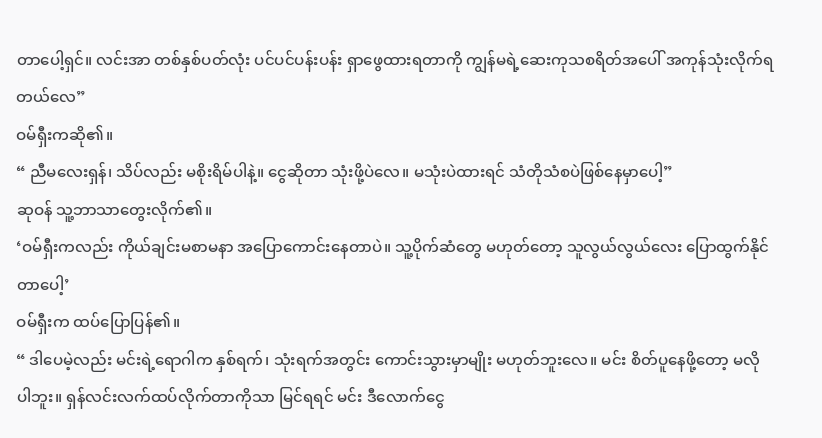တာပေါ့ရှင်။ လင်းအာ တစ်နှစ်ပတ်လုံး ပင်ပင်ပန်းပန်း ရှာဖွေထားရတာကို ကျွန်မရဲ့ဆေးကုသစရိတ်အပေါ် အကုန်သုံးလိုက်ရတယ်လေ”
ဝမ်ရှီးကဆို၏။
“ ညီမလေးရှန်၊ သိပ်လည်း မစိုးရိမ်ပါနဲ့။ ငွေဆိုတာ သုံးဖို့ပဲလေ။ မသုံးပဲထားရင် သံတိုသံစပဲဖြစ်နေမှာပေါ့”
ဆုဝန် သူ့ဘာသာတွေးလိုက်၏။
‘ဝမ်ရှီးကလည်း ကိုယ်ချင်းမစာမနာ အပြောကောင်းနေတာပဲ။ သူ့ပိုက်ဆံတွေ မဟုတ်တော့ သူလွယ်လွယ်လေး ပြောထွက်နိုင်တာပေါ့’
ဝမ်ရှီးက ထပ်ပြောပြန်၏။
“ ဒါပေမဲ့လည်း မင်းရဲ့ရောဂါက နှစ်ရက်၊ သုံးရက်အတွင်း ကောင်းသွားမှာမျိုး မဟုတ်ဘူးလေ။ မင်း စိတ်ပူနေဖို့တော့ မလိုပါဘူး။ ရှန်လင်းလက်ထပ်လိုက်တာကိုသာ မြင်ရရင် မင်း ဒီလောက်ငွေ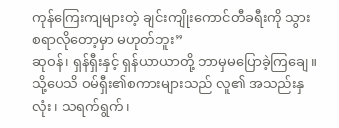ကုန်ကြေးကျများတဲ့ ချင်းကျိုးကောင်တီခရီးကို သွားစရာလိုတော့မှာ မဟုတ်ဘူး”
ဆုဝန်၊ ရှန်ရှီးနှင့် ရှန်ယာယာတို့ ဘာမှမပြောခဲ့ကြချေ။ သို့ပေသိ ဝမ်ရှီး၏စကားများသည် လူ၏ အသည်းနှလုံး၊ သရက်ရွက်၊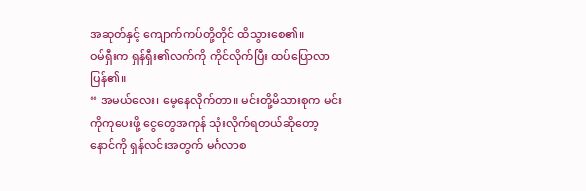အဆုတ်နှင့် ကျောက်ကပ်တို့တိုင် ထိသွားစေ၏။
ဝမ်ရှီးက ရှန်ရှီး၏လက်ကို ကိုင်လိုက်ပြီး ထပ်ပြောလာပြန်၏။
“ အမယ်လေး၊ မေ့နေလိုက်တာ။ မင်းတို့မိသားစုက မင်းကိုကုပေးဖို့ ငွေတွေအကုန် သုံးလိုက်ရတယ်ဆိုတော့ နောင်ကို ရှန်လင်းအတွက် မင်္ဂလာစ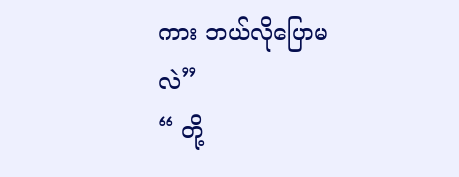ကား ဘယ်လိုပြောမလဲ”
“ တို့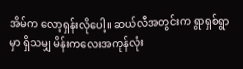အိမ်က လော့ရှန်းလိုပေါ့။ ဆယ်လီအတွင်းက ရွာရှစ်ရွာမှာ ရှိသမျှ မိန်းကလေးအကုန်လုံး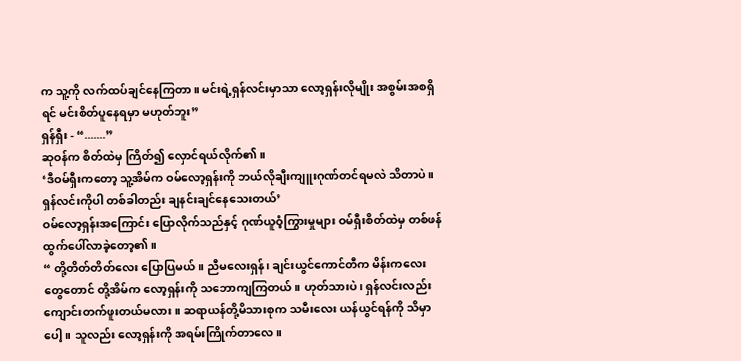က သူ့ကို လက်ထပ်ချင်နေကြတာ။ မင်းရဲ့ရှန်လင်းမှာသာ လော့ရှန်းလိုမျိုး အစွမ်းအစရှိရင် မင်းစိတ်ပူနေရမှာ မဟုတ်ဘူး”
ရှန်ရှီး - “.......”
ဆုဝန်က စိတ်ထဲမှ ကြိတ်၍ လှောင်ရယ်လိုက်၏။
‘ဒီဝမ်ရှီးကတော့ သူ့အိမ်က ဝမ်လော့ရှန်းကို ဘယ်လိုချီးကျူးဂုဏ်တင်ရမလဲ သိတာပဲ။ ရှန်လင်းကိုပါ တစ်ခါတည်း ချနင်းချင်နေသေးတယ်’
ဝမ်လော့ရှန်းအကြောင်း ပြောလိုက်သည်နှင့် ဂုဏ်ယူဝံ့ကြွားမှုများ ဝမ်ရှီးစိတ်ထဲမှ တစ်ဖန် ထွက်ပေါ်လာခဲ့တော့၏။
“ တို့တိတ်တိတ်လေး ပြောပြမယ်။ ညီမလေးရှန်၊ ချင်းယွင်ကောင်တီက မိန်းကလေးတွေတောင် တို့အိမ်က လော့ရှန်းကို သဘောကျကြတယ်။ ဟုတ်သားပဲ၊ ရှန်လင်းလည်း ကျောင်းတက်ဖူးတယ်မလား။ ဆရာယန်တို့မိသားစုက သမီးလေး ယန်ယွင်ရန်ကို သိမှာပေါ့။ သူလည်း လော့ရှန်းကို အရမ်းကြိုက်တာလေ။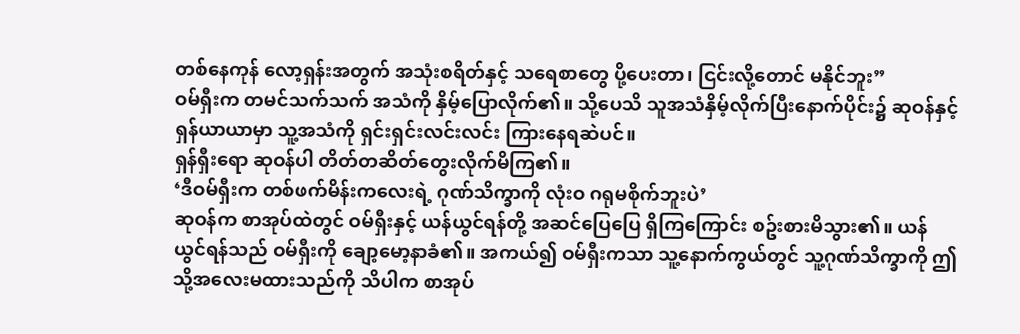တစ်နေကုန် လော့ရှန်းအတွက် အသုံးစရိတ်နှင့် သရေစာတွေ ပို့ပေးတာ၊ ငြင်းလို့တောင် မနိုင်ဘူး”
ဝမ်ရှီးက တမင်သက်သက် အသံကို နှိမ့်ပြောလိုက်၏။ သို့ပေသိ သူအသံနှိမ့်လိုက်ပြီးနောက်ပိုင်း၌ ဆုဝန်နှင့် ရှန်ယာယာမှာ သူ့အသံကို ရှင်းရှင်းလင်းလင်း ကြားနေရဆဲပင်။
ရှန်ရှီးရော ဆုဝန်ပါ တိတ်တဆိတ်တွေးလိုက်မိကြ၏။
‘ဒီဝမ်ရှီးက တစ်ဖက်မိန်းကလေးရဲ့ ဂုဏ်သိက္ခာကို လုံးဝ ဂရုမစိုက်ဘူးပဲ’
ဆုဝန်က စာအုပ်ထဲတွင် ဝမ်ရှီးနှင့် ယန်ယွင်ရန်တို့ အဆင်ပြေပြေ ရှိကြကြောင်း စဥ်းစားမိသွား၏။ ယန်ယွင်ရန်သည် ဝမ်ရှီးကို ချော့မော့နာခံ၏။ အကယ်၍ ဝမ်ရှီးကသာ သူ့နောက်ကွယ်တွင် သူ့ဂုဏ်သိက္ခာကို ဤသို့အလေးမထားသည်ကို သိပါက စာအုပ်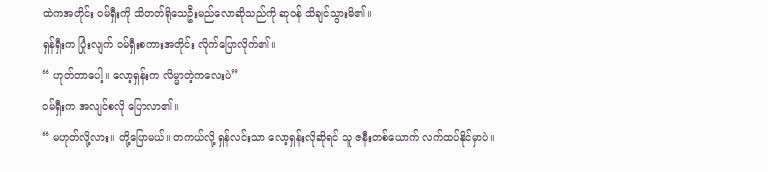ထဲကအတိုင်း ဝမ်ရှီးကို သိတတ်ရိုသေဦးမည်လောဆိုသည်ကို ဆုဝန် သိချင်သွားမိ၏။
ရှန်ရှီးက ပြုံးလျက် ဝမ်ရှီးစကားအတိုင်း လိုက်ပြောလိုက်၏။
“ ဟုတ်တာပေါ့။ လော့ရှန်းက လိမ္မာတဲ့ကလေးပဲ”
ဝမ်ရှီးက အလျင်စလို ပြောလာ၏။
“ မဟုတ်လို့လား။ တို့ပြောမယ်။ တကယ်လို့ ရှန်လင်းသာ လော့ရှန်းလိုဆိုရင် သူ ဇနီးတစ်ယောက် လက်ထပ်နိုင်မှာပဲ။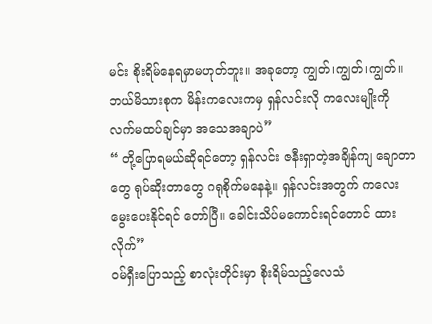မင်း စိုးရိမ်နေရမှာမဟုတ်ဘူး။ အခုတော့ ကျွတ်၊ကျွတ်၊ကျွတ်။ ဘယ်မိသားစုက မိန်းကလေးကမှ ရှန်လင်းလို ကလေးမျိုးကို လက်မထပ်ချင်မှာ အသေအချာပဲ”
“ တို့ပြောရမယ်ဆိုရင်တော့ ရှန်လင်း ဇနီးရှာတဲ့အချိန်ကျ ချောတာတွေ ရုပ်ဆိုးတာတွေ ဂရုစိုက်မနေနဲ့။ ရှန်လင်းအတွက် ကလေးမွေးပေးနိုင်ရင် တော်ပြီ။ ခေါင်းသိပ်မကောင်းရင်တောင် ထားလိုက်”
ဝမ်ရှီးပြောသည့် စာလုံးတိုင်းမှာ စိုးရိမ်သည့်လေသံ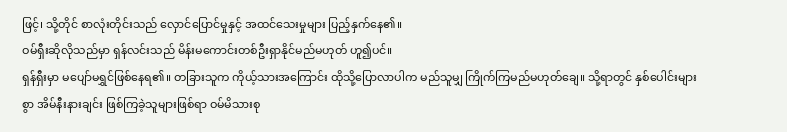ဖြင့်၊ သို့တိုင် စာလုံးတိုင်းသည် လှောင်ပြောင်မှုနှင့် အထင်သေးမှုများ ပြည့်နှက်နေ၏။
ဝမ်ရှီးဆိုလိုသည်မှာ ရှန်လင်းသည် မိန်းမကောင်းတစ်ဦးရှာနိုင်မည်မဟုတ် ဟူ၍ပင်။
ရှန်ရှီးမှာ မပျော်မရွှင်ဖြစ်နေရ၏။ တခြားသူက ကိုယ့်သားအကြောင်း ထိုသို့ပြောလာပါက မည်သူမျှ ကြိုက်ကြမည်မဟုတ်ချေ။ သို့ရာတွင် နှစ်ပေါင်းများစွာ အိမ်နီးနားချင်း ဖြစ်ကြခဲ့သူများဖြစ်ရာ ဝမ်မိသားစု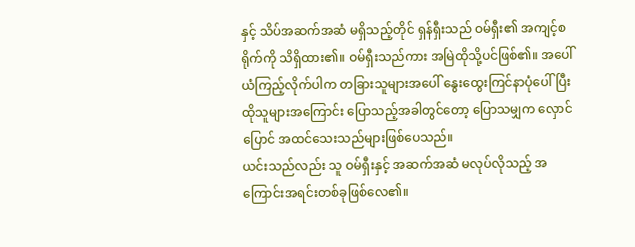နှင့် သိပ်အဆက်အဆံ မရှိသည့်တိုင် ရှန်ရှီးသည် ဝမ်ရှီး၏ အကျင့်စရိုက်ကို သိရှိထား၏။ ဝမ်ရှီးသည်ကား အမြဲထိုသို့ပင်ဖြစ်၏။ အပေါ်ယံကြည့်လိုက်ပါက တခြားသူများအပေါ် နွေးထွေးကြင်နာပုံပေါ်ပြီး ထိုသူများအကြောင်း ပြောသည့်အခါတွင်တော့ ပြောသမျှက လှောင်ပြောင် အထင်သေးသည်များဖြစ်ပေသည်။
ယင်းသည်လည်း သူ ဝမ်ရှီးနှင့် အဆက်အဆံ မလုပ်လိုသည့် အကြောင်းအရင်းတစ်ခုဖြစ်လေ၏။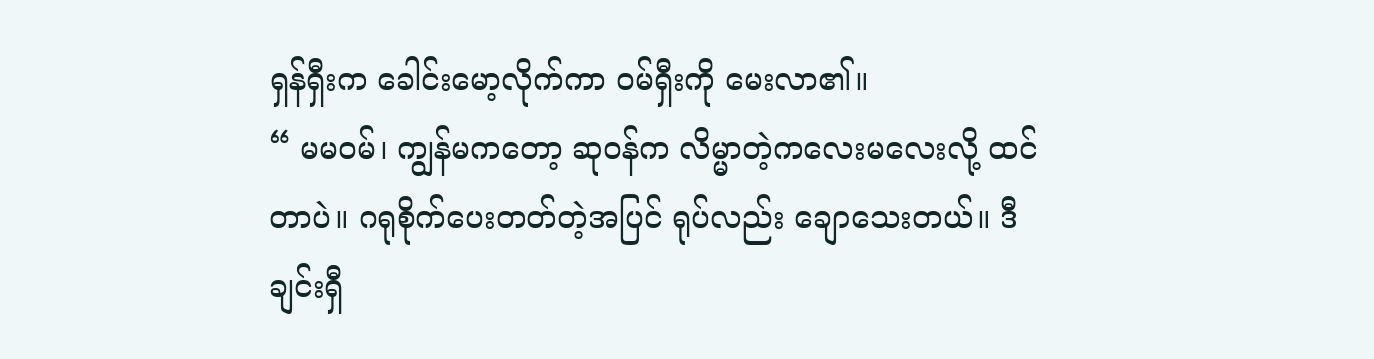ရှန်ရှီးက ခေါင်းမော့လိုက်ကာ ဝမ်ရှီးကို မေးလာ၏။
“ မမဝမ်၊ ကျွန်မကတော့ ဆုဝန်က လိမ္မာတဲ့ကလေးမလေးလို့ ထင်တာပဲ။ ဂရုစိုက်ပေးတတ်တဲ့အပြင် ရုပ်လည်း ချောသေးတယ်။ ဒီချင်းရှီ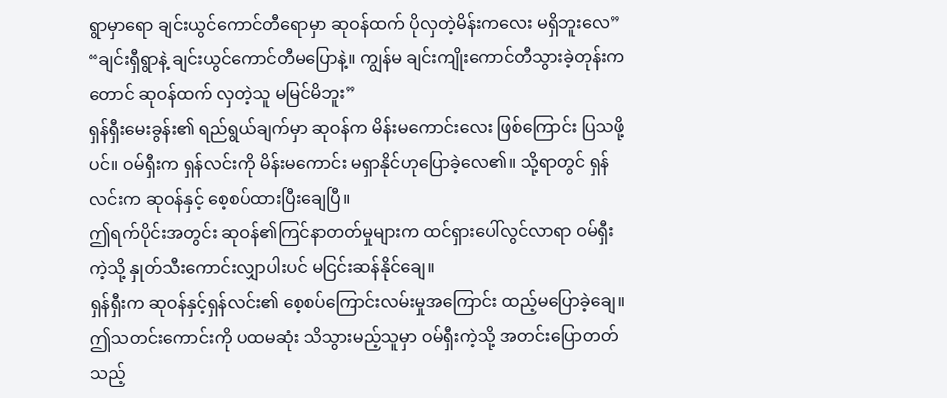ရွာမှာရော ချင်းယွင်ကောင်တီရောမှာ ဆုဝန်ထက် ပိုလှတဲ့မိန်းကလေး မရှိဘူးလေ”
“ချင်းရှီရွာနဲ့ ချင်းယွင်ကောင်တီမပြောနဲ့။ ကျွန်မ ချင်းကျိုးကောင်တီသွားခဲ့တုန်းကတောင် ဆုဝန်ထက် လှတဲ့သူ မမြင်မိဘူး”
ရှန်ရှီးမေးခွန်း၏ ရည်ရွယ်ချက်မှာ ဆုဝန်က မိန်းမကောင်းလေး ဖြစ်ကြောင်း ပြသဖို့ပင်။ ဝမ်ရှီးက ရှန်လင်းကို မိန်းမကောင်း မရှာနိုင်ဟုပြောခဲ့လေ၏။ သို့ရာတွင် ရှန်လင်းက ဆုဝန်နှင့် စေ့စပ်ထားပြီးချေပြီ။
ဤရက်ပိုင်းအတွင်း ဆုဝန်၏ကြင်နာတတ်မှုများက ထင်ရှားပေါ်လွင်လာရာ ဝမ်ရှီးကဲ့သို့ နှုတ်သီးကောင်းလျှာပါးပင် မငြင်းဆန်နိုင်ချေ။
ရှန်ရှီးက ဆုဝန်နှင့်ရှန်လင်း၏ စေ့စပ်ကြောင်းလမ်းမှုအကြောင်း ထည့်မပြောခဲ့ချေ။ ဤသတင်းကောင်းကို ပထမဆုံး သိသွားမည့်သူမှာ ဝမ်ရှီးကဲ့သို့ အတင်းပြောတတ်သည့်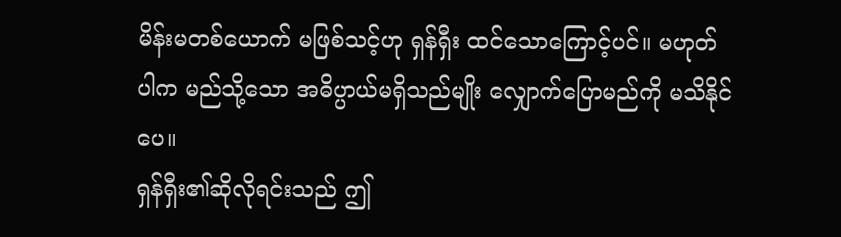မိန်းမတစ်ယောက် မဖြစ်သင့်ဟု ရှန်ရှီး ထင်သောကြောင့်ပင်။ မဟုတ်ပါက မည်သို့သော အဓိပ္ပာယ်မရှိသည်မျိုး လျှောက်ပြောမည်ကို မသိနိုင်ပေ။
ရှန်ရှီး၏ဆိုလိုရင်းသည် ဤ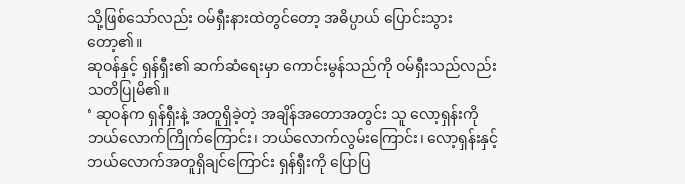သို့ဖြစ်သော်လည်း ဝမ်ရှီးနားထဲတွင်တော့ အဓိပ္ပာယ် ပြောင်းသွားတော့၏။
ဆုဝန်နှင့် ရှန်ရှီး၏ ဆက်ဆံရေးမှာ ကောင်းမွန်သည်ကို ဝမ်ရှီးသည်လည်း သတိပြုမိ၏။
‘ ဆုဝန်က ရှန်ရှီးနဲ့ အတူရှိခဲ့တဲ့ အချိန်အတောအတွင်း သူ လော့ရှန်းကို ဘယ်လောက်ကြိုက်ကြောင်း၊ ဘယ်လောက်လွမ်းကြောင်း၊ လော့ရှန်းနှင့်ဘယ်လောက်အတူရှိချင်ကြောင်း ရှန်ရှီးကို ပြောပြ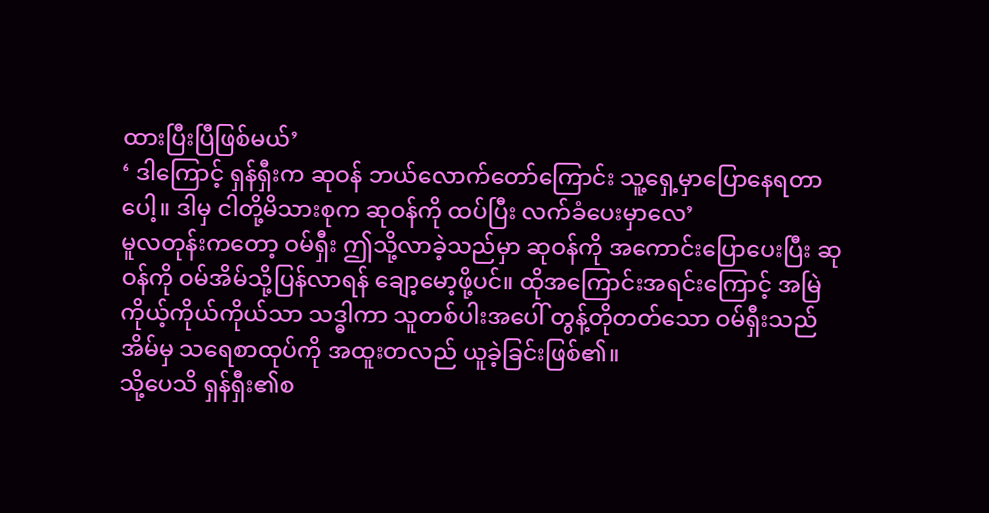ထားပြီးပြီဖြစ်မယ်’
‘ ဒါကြောင့် ရှန်ရှီးက ဆုဝန် ဘယ်လောက်တော်ကြောင်း သူ့ရှေ့မှာပြောနေရတာပေါ့။ ဒါမှ ငါတို့မိသားစုက ဆုဝန်ကို ထပ်ပြီး လက်ခံပေးမှာလေ’
မူလတုန်းကတော့ ဝမ်ရှီး ဤသို့လာခဲ့သည်မှာ ဆုဝန်ကို အကောင်းပြောပေးပြီး ဆုဝန်ကို ဝမ်အိမ်သို့ပြန်လာရန် ချော့မော့ဖို့ပင်။ ထိုအကြောင်းအရင်းကြောင့် အမြဲ ကိုယ့်ကိုယ်ကိုယ်သာ သဒ္ဓါကာ သူတစ်ပါးအပေါ် တွန့်တိုတတ်သော ဝမ်ရှီးသည် အိမ်မှ သရေစာထုပ်ကို အထူးတလည် ယူခဲ့ခြင်းဖြစ်၏။
သို့ပေသိ ရှန်ရှီး၏စ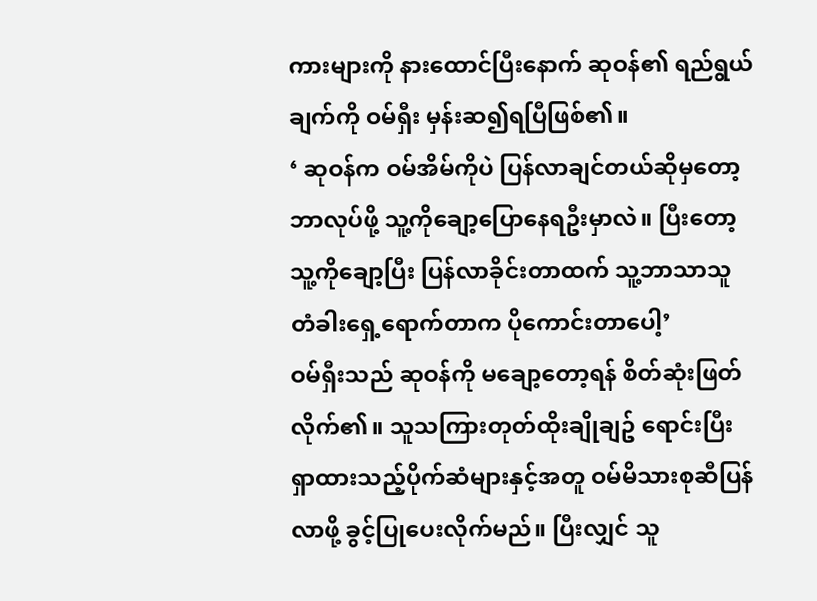ကားများကို နားထောင်ပြီးနောက် ဆုဝန်၏ ရည်ရွယ်ချက်ကို ဝမ်ရှီး မှန်းဆ၍ရပြီဖြစ်၏။
‘ ဆုဝန်က ဝမ်အိမ်ကိုပဲ ပြန်လာချင်တယ်ဆိုမှတော့ ဘာလုပ်ဖို့ သူ့ကိုချော့ပြောနေရဦးမှာလဲ။ ပြီးတော့ သူ့ကိုချော့ပြီး ပြန်လာခိုင်းတာထက် သူ့ဘာသာသူ တံခါးရှေ့ရောက်တာက ပိုကောင်းတာပေါ့’
ဝမ်ရှီးသည် ဆုဝန်ကို မချော့တော့ရန် စိတ်ဆုံးဖြတ်လိုက်၏။ သူသကြားတုတ်ထိုးချိုချဥ် ရောင်းပြီး ရှာထားသည့်ပိုက်ဆံများနှင့်အတူ ဝမ်မိသားစုဆီပြန်လာဖို့ ခွင့်ပြုပေးလိုက်မည်။ ပြီးလျှင် သူ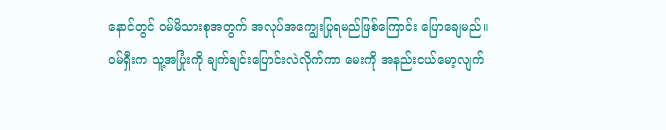နောင်တွင် ဝမ်မိသားစုအတွက် အလုပ်အကျွေးပြုရမည်ဖြစ်ကြောင်း ပြောချေမည်။
ဝမ်ရှီးက သူ့အပြုံးကို ချက်ချင်းပြောင်းလဲလိုက်ကာ မေးကို အနည်းငယ်မော့လျက်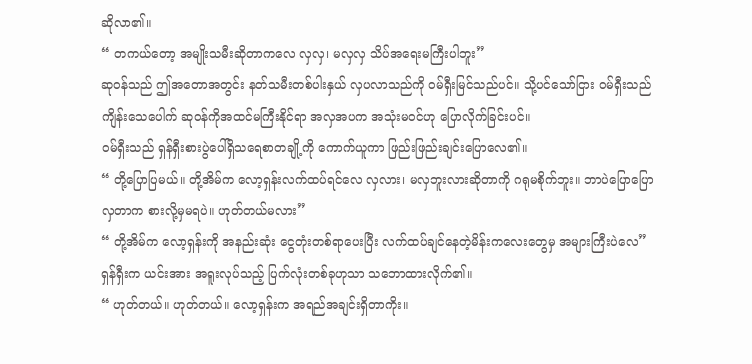ဆိုလာ၏။
“ တကယ်တော့ အမျိုးသမီးဆိုတာကလေ လှလှ၊ မလှလှ သိပ်အရေးမကြီးပါဘူး”
ဆုဝန်သည် ဤအတောအတွင်း နတ်သမီးတစ်ပါးနှယ် လှပလာသည်ကို ဝမ်ရှီးမြင်သည်ပင်။ သို့ပင်သော်ငြား ဝမ်ရှီးသည် ကျိန်းသေပေါက် ဆုဝန်ကိုအထင်မကြီးနိုင်ရာ အလှအပက အသုံးမဝင်ဟု ပြောလိုက်ခြင်းပင်။
ဝမ်ရှီးသည် ရှန်ရှီးစားပွဲပေါ်ရှိသရေစာတချို့ကို ကောက်ယူကာ ဖြည်းဖြည်းချင်းပြောလေ၏။
“ တို့ပြောပြမယ်။ တို့အိမ်က လော့ရှန်းလက်ထပ်ရင်လေ လှလား၊ မလှဘူးလားဆိုတာကို ဂရုမစိုက်ဘူး။ ဘာပဲပြောပြော လှတာက စားလို့မှမရပဲ။ ဟုတ်တယ်မလား”
“ တို့အိမ်က လော့ရှန်းကို အနည်းဆုံး ငွေတုံးတစ်ရာပေးပြီး လက်ထပ်ချင်နေတဲ့မိန်းကလေးတွေမှ အများကြီးပဲလေ”
ရှန်ရှီးက ယင်းအား အရူးလုပ်သည့် ပြက်လုံးတစ်ခုဟုသာ သဘောထားလိုက်၏။
“ ဟုတ်တယ်။ ဟုတ်တယ်။ လော့ရှန်းက အရည်အချင်းရှိတာကိုး။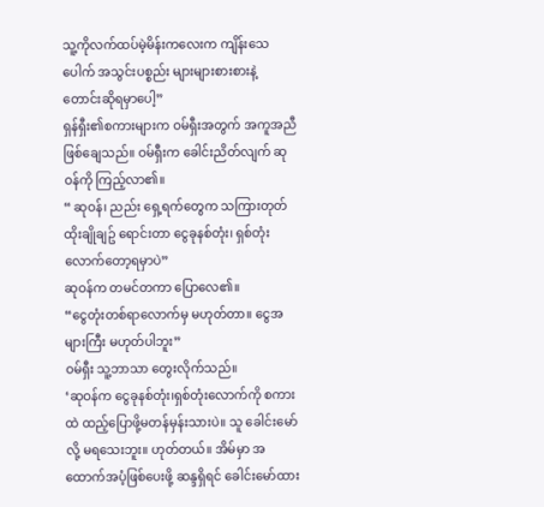သူ့ကိုလက်ထပ်မဲ့မိန်းကလေးက ကျိန်းသေပေါက် အသွင်းပစ္စည်း များများစားစားနဲ့ တောင်းဆိုရမှာပေါ့”
ရှန်ရှီး၏စကားများက ဝမ်ရှီးအတွက် အကူအညီဖြစ်ချေသည်။ ဝမ်ရှီးက ခေါင်းညိတ်လျက် ဆုဝန်ကို ကြည့်လာ၏။
“ ဆုဝန်၊ ညည်း ရှေ့ရက်တွေက သကြားတုတ်ထိုးချိုချဥ် ရောင်းတာ ငွေခုနစ်တုံး၊ ရှစ်တုံးလောက်တော့ရမှာပဲ”
ဆုဝန်က တမင်တကာ ပြောလေ၏။
“ငွေတုံးတစ်ရာလောက်မှ မဟုတ်တာ။ ငွေအများကြီး မဟုတ်ပါဘူး”
ဝမ်ရှီး သူ့ဘာသာ တွေးလိုက်သည်။
‘ဆုဝန်က ငွေခုနစ်တုံး၊ရှစ်တုံးလောက်ကို စကားထဲ ထည့်ပြောဖို့မတန်မှန်းသားပဲ။ သူ ခေါင်းမော်လို့ မရသေးဘူး။ ဟုတ်တယ်။ အိမ်မှာ အထောက်အပံ့ဖြစ်ပေးဖို့ ဆန္ဒရှိရင် ခေါင်းမော်ထား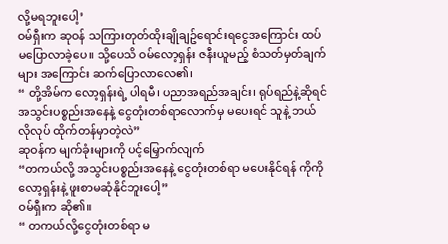လို့မရဘူးပေါ့’
ဝမ်ရှီးက ဆုဝန် သကြားတုတ်ထိုးချိုချဥ်ရောင်းရငွေအကြောင်း ထပ်မပြောလာခဲ့ပေ။ သို့ပေသိ ဝမ်လော့ရှန်း ဇနီးယူမည့် စံသတ်မှတ်ချက်များ အကြောင်း ဆက်ပြောလာလေ၏၊
“ တို့အိမ်က လော့ရှန်းရဲ့ ပါရမီ၊ ပညာအရည်အချင်း၊ ရုပ်ရည်နဲ့ဆိုရင် အသွင်းပစ္စည်းအနေနဲ့ ငွေတုံးတစ်ရာလောက်မှ မပေးရင် သူနဲ့ ဘယ်လိုလုပ် ထိုက်တန်မှာတဲ့လဲ”
ဆုဝန်က မျက်ခုံးများကို ပင့်မြှောက်လျက်
“တကယ်လို့ အသွင်းပစ္စည်းအနေနဲ့ ငွေတုံးတစ်ရာ မပေးနိုင်ရန် ကိုကိုလော့ရှန်းနဲ့ ဖူးစာမဆုံနိုင်ဘူးပေါ့”
ဝမ်ရှီးက ဆို၏။
“ တကယ်လို့ငွေတုံးတစ်ရာ မ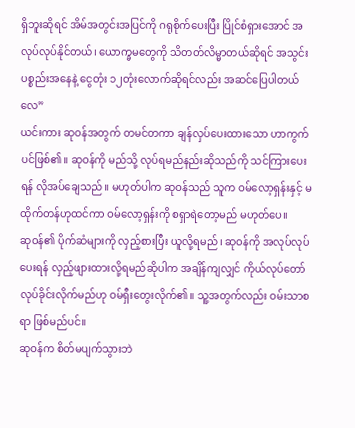ရှိဘူးဆိုရင် အိမ်အတွင်းအပြင်ကို ဂရုစိုက်ပေးပြီး ပြိုင်စံရှားအောင် အလုပ်လုပ်နိုင်တယ်၊ ယောက္ခမတွေကို သိတတ်လိမ္မာတယ်ဆိုရင် အသွင်းပစ္စည်းအနေနဲ့ ငွေတုံး ၁၂တုံးလောက်ဆိုရင်လည်း အဆင်ပြေပါတယ်လေ”
ယင်းကား ဆုဝန်အတွက် တမင်တကာ ချန်လှပ်ပေးထားသော ဟာကွက်ပင်ဖြစ်၏။ ဆုဝန်ကို မည်သို့ လုပ်ရမည်နည်းဆိုသည်ကို သင်ကြားပေးရန် လိုအပ်ချေသည်။ မဟုတ်ပါက ဆုဝန်သည် သူက ဝမ်လော့ရှန်းနှင့် မထိုက်တန်ဟုထင်ကာ ဝမ်လော့ရှန်းကို စရှာရဲတော့မည် မဟုတ်ပေ။
ဆုဝန်၏ ပိုက်ဆံများကို လှည့်စားပြီး ယူလို့ရမည်၊ ဆုဝန်ကို အလုပ်လုပ်ပေးရန် လှည့်ဖျားထားလို့ရမည်ဆိုပါက အချိန်ကျလျှင် ကိုယ်လုပ်တော်လုပ်ခိုင်းလိုက်မည်ဟု ဝမ်ရှီးတွေးလိုက်၏။ သူ့အတွက်လည်း ဝမ်းသာစရာ ဖြစ်မည်ပင်။
ဆုဝန်က စိတ်မပျက်သွားဘဲ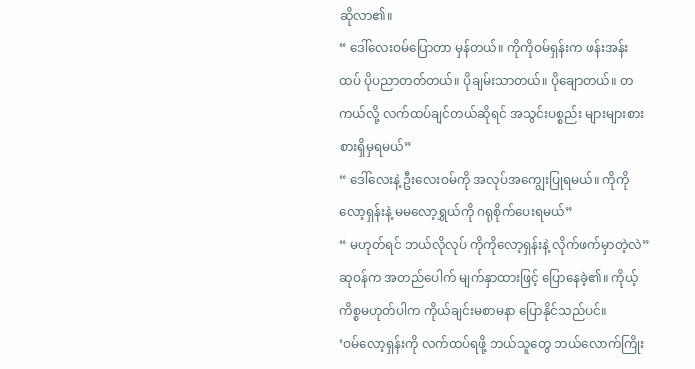ဆိုလာ၏။
“ ဒေါ်လေးဝမ်ပြောတာ မှန်တယ်။ ကိုကိုဝမ်ရှန်းက ဖန်းအန်းထပ် ပိုပညာတတ်တယ်။ ပိုချမ်းသာတယ်။ ပိုချောတယ်။ တကယ်လို့ လက်ထပ်ချင်တယ်ဆိုရင် အသွင်းပစ္စည်း များများစားစားရှိမှရမယ်”
“ ဒေါ်လေးနဲ့ ဦးလေးဝမ်ကို အလုပ်အကျွေးပြုရမယ်။ ကိုကိုလော့ရှန်းနဲ့ မမလော့ရွှယ်ကို ဂရုစိုက်ပေးရမယ်”
“ မဟုတ်ရင် ဘယ်လိုလုပ် ကိုကိုလော့ရှန်းနဲ့ လိုက်ဖက်မှာတဲ့လဲ”
ဆုဝန်က အတည်ပေါက် မျက်နှာထားဖြင့် ပြောနေခဲ့၏။ ကိုယ့်ကိစ္စမဟုတ်ပါက ကိုယ်ချင်းမစာမနာ ပြောနိုင်သည်ပင်။
‘ဝမ်လော့ရှန်းကို လက်ထပ်ရဖို့ ဘယ်သူတွေ ဘယ်လောက်ကြိုး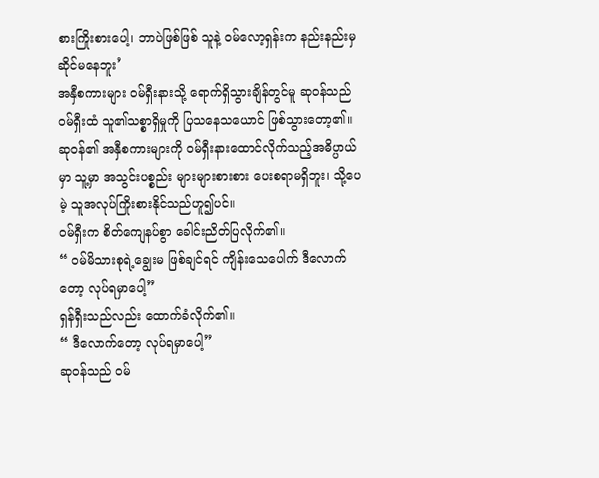စားကြိုးစားပေါ့၊ ဘာပဲဖြစ်ဖြစ် သူနဲ့ ဝမ်လော့ရှန်းက နည်းနည်းမှ ဆိုင်မနေဘူး’
အနှီစကားများ ဝမ်ရှီးနားသို့ ရောက်ရှိသွားချိန်တွင်မူ ဆုဝန်သည် ဝမ်ရှီးထံ သူ၏သစ္စာရှိမှုကို ပြသနေသယောင် ဖြစ်သွားတော့၏။ ဆုဝန်၏ အနှီစကားများကို ဝမ်ရှီးနားထောင်လိုက်သည့်အဓိပ္ပာယ်မှာ သူ့မှာ အသွင်းပစ္စည်း များများစားစား ပေးစရာမရှိဘူး၊ သို့ပေမဲ့ သူအလုပ်ကြိုးစားနိုင်သည်ဟူ၍ပင်။
ဝမ်ရှီးက စိတ်ကျေနပ်စွာ ခေါင်းညိတ်ပြလိုက်၏။
“ ဝမ်မိသားစုရဲ့ချွေးမ ဖြစ်ချင်ရင် ကျိန်းသေပေါက် ဒီလောက်တော့ လုပ်ရမှာပေါ့”
ရှန်ရှီးသည်လည်း ထောက်ခံလိုက်၏။
“ ဒီလောက်တော့ လုပ်ရမှာပေါ့”
ဆုဝန်သည် ဝမ်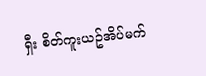ရှီး စိတ်ကူးယဥ်အိပ်မက်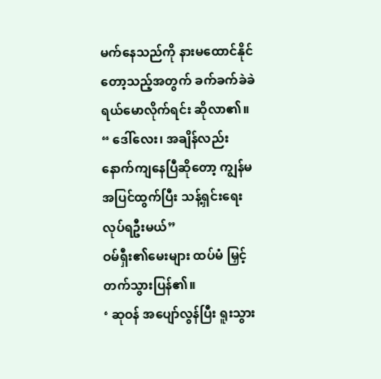မက်နေသည်ကို နားမထောင်နိုင်တော့သည့်အတွက် ခက်ခက်ခဲခဲ ရယ်မောလိုက်ရင်း ဆိုလာ၏။
“ ဒေါ်လေး၊ အချိန်လည်း နောက်ကျနေပြီဆိုတော့ ကျွန်မ အပြင်ထွက်ပြီး သန့်ရှင်းရေးလုပ်ရဦးမယ်”
ဝမ်ရှီး၏မေးများ ထပ်မံ မြှင့်တက်သွားပြန်၏။
‘ ဆုဝန် အပျော်လွန်ပြီး ရူးသွား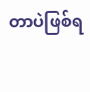တာပဲဖြစ်ရ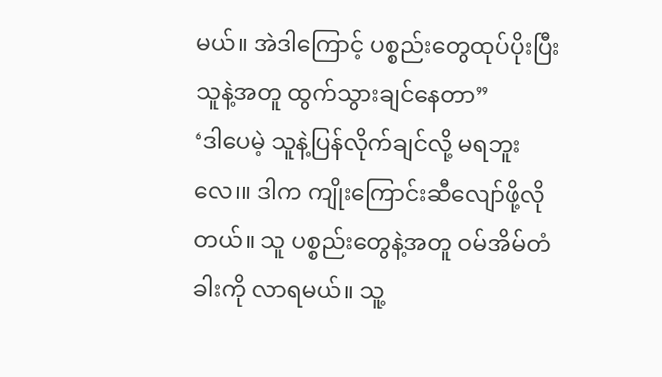မယ်။ အဲဒါကြောင့် ပစ္စည်းတွေထုပ်ပိုးပြီး သူနဲ့အတူ ထွက်သွားချင်နေတာ”
‘ဒါပေမဲ့ သူနဲ့ပြန်လိုက်ချင်လို့ မရဘူးလေ၊။ ဒါက ကျိုးကြောင်းဆီလျော်ဖို့လိုတယ်။ သူ ပစ္စည်းတွေနဲ့အတူ ဝမ်အိမ်တံခါးကို လာရမယ်။ သူ့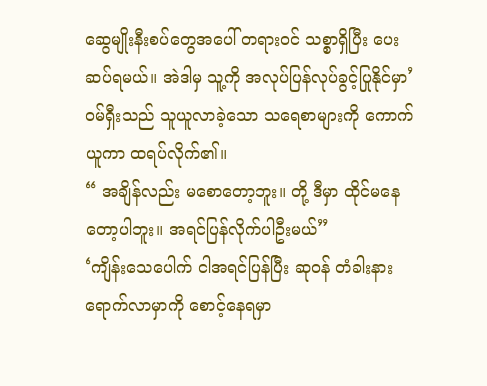ဆွေမျိုးနီးစပ်တွေအပေါ် တရားဝင် သစ္စာရှိပြီး ပေးဆပ်ရမယ်။ အဲဒါမှ သူ့ကို အလုပ်ပြန်လုပ်ခွင့်ပြုနိုင်မှာ’
ဝမ်ရှီးသည် သူယူလာခဲ့သော သရေစာများကို ကောက်ယူကာ ထရပ်လိုက်၏။
“ အချိန်လည်း မစောတော့ဘူး။ တို့ ဒီမှာ ထိုင်မနေတော့ပါဘူး။ အရင်ပြန်လိုက်ပါဦးမယ်”
‘ကျိန်းသေပေါက် ငါအရင်ပြန်ပြီး ဆုဝန် တံခါးနား ရောက်လာမှာကို စောင့်နေရမှာ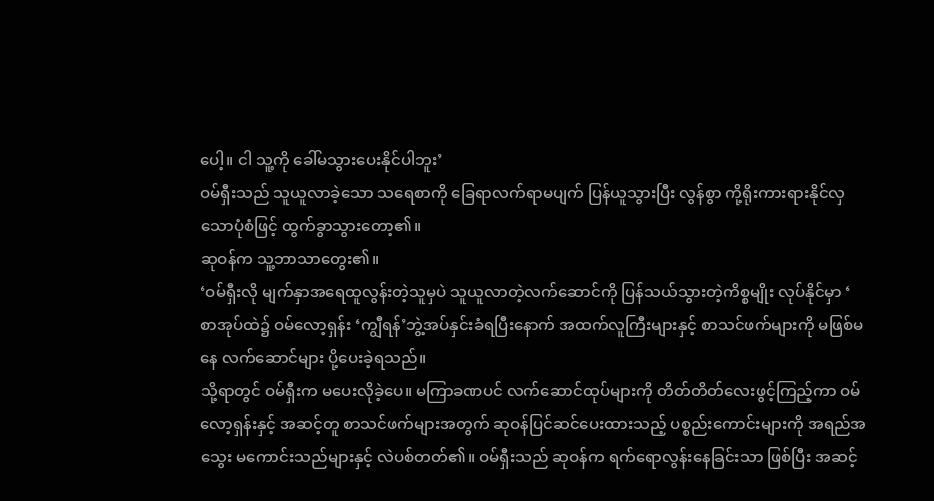ပေါ့။ ငါ သူ့ကို ခေါ်မသွားပေးနိုင်ပါဘူး’
ဝမ်ရှီးသည် သူယူလာခဲ့သော သရေစာကို ခြေရာလက်ရာမပျက် ပြန်ယူသွားပြီး လွန်စွာ ကို့ရိုးကားရားနိုင်လှသောပုံစံဖြင့် ထွက်ခွာသွားတော့၏။
ဆုဝန်က သူ့ဘာသာတွေး၏။
‘ဝမ်ရှီးလို မျက်နှာအရေထူလွန်းတဲ့သူမှပဲ သူယူလာတဲ့လက်ဆောင်ကို ပြန်သယ်သွားတဲ့ကိစ္စမျိုး လုပ်နိုင်မှာ ‘
စာအုပ်ထဲ၌ ဝမ်လော့ရှန်း ‘ကျွီရန်’ဘွဲ့အပ်နှင်းခံရပြီးနောက် အထက်လူကြီးများနှင့် စာသင်ဖက်များကို မဖြစ်မနေ လက်ဆောင်များ ပို့ပေးခဲ့ရသည်။
သို့ရာတွင် ဝမ်ရှီးက မပေးလိုခဲ့ပေ။ မကြာခဏပင် လက်ဆောင်ထုပ်များကို တိတ်တိတ်လေးဖွင့်ကြည့်ကာ ဝမ်လော့ရှန်းနှင့် အဆင့်တူ စာသင်ဖက်များအတွက် ဆုဝန်ပြင်ဆင်ပေးထားသည့် ပစ္စည်းကောင်းများကို အရည်အသွေး မကောင်းသည်များနှင့် လဲပစ်တတ်၏။ ဝမ်ရှီးသည် ဆုဝန်က ရက်ရောလွန်းနေခြင်းသာ ဖြစ်ပြီး အဆင့်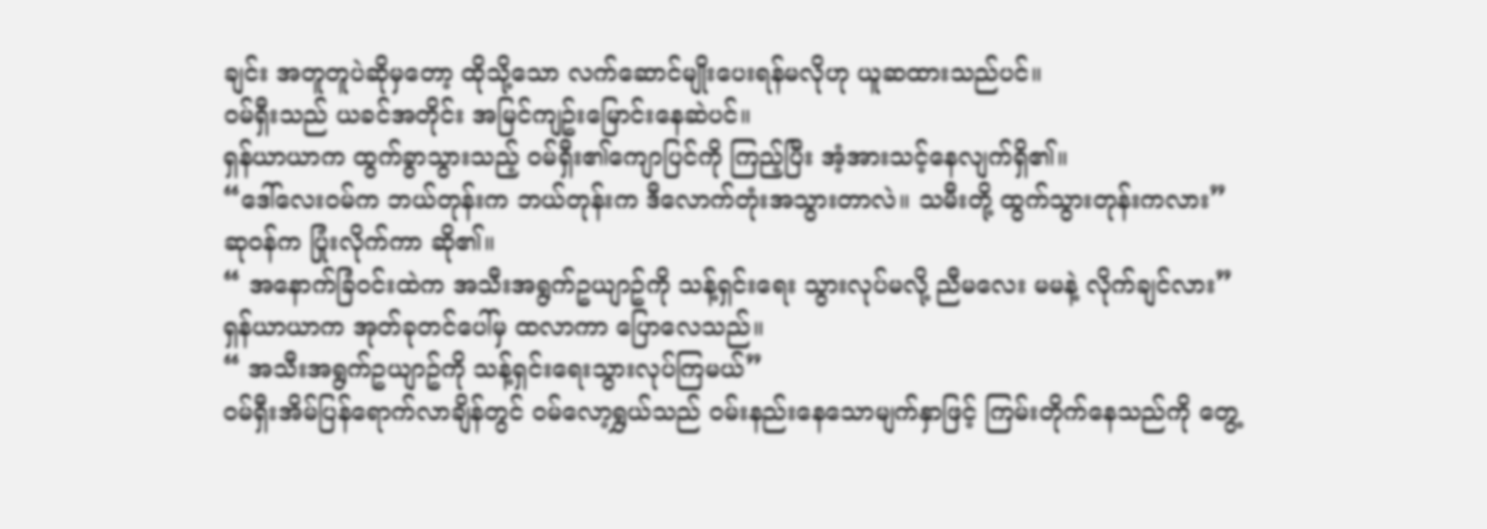ချင်း အတူတူပဲဆိုမှတော့ ထိုသို့သော လက်ဆောင်မျိုးပေးရန်မလိုဟု ယူဆထားသည်ပင်။
ဝမ်ရှီးသည် ယခင်အတိုင်း အမြင်ကျဥ်းမြောင်းနေဆဲပင်။
ရှန်ယာယာက ထွက်ခွာသွားသည့် ဝမ်ရှီး၏ကျောပြင်ကို ကြည့်ပြီး အံ့အားသင့်နေလျက်ရှိ၏။
“ဒေါ်လေးဝမ်က ဘယ်တုန်းက ဘယ်တုန်းက ဒီလောက်တုံးအသွားတာလဲ။ သမီးတို့ ထွက်သွားတုန်းကလား”
ဆုဝန်က ပြုံးလိုက်ကာ ဆို၏။
“ အနောက်ခြံဝင်းထဲက အသီးအရွက်ဥယျာဥ်ကို သန့်ရှင်းရေး သွားလုပ်မလို့ ညီမလေး မမနဲ့ လိုက်ချင်လား”
ရှန်ယာယာက အုတ်ခုတင်ပေါ်မှ ထလာကာ ပြောလေသည်။
“ အသီးအရွက်ဥယျာဥ်ကို သန့်ရှင်းရေးသွားလုပ်ကြမယ်”
ဝမ်ရှီးအိမ်ပြန်ရောက်လာချိန်တွင် ဝမ်လော့ရွှယ်သည် ဝမ်းနည်းနေသောမျက်နှာဖြင့် ကြမ်းတိုက်နေသည်ကို တွေ့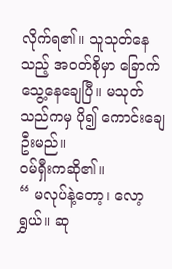လိုက်ရ၏။ သူသုတ်နေသည့် အဝတ်စိုမှာ ခြောက်သွေ့နေချေပြီ။ မသုတ်သည်ကမှ ပို၍ ကောင်းချေဦးမည်။
ဝမ်ရှီးကဆို၏။
“ မလုပ်နဲ့တော့၊ လော့ရွှယ်။ ဆု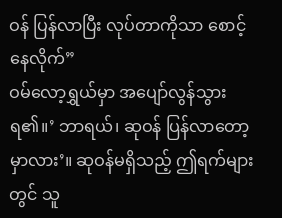ဝန် ပြန်လာပြီး လုပ်တာကိုသာ စောင့်နေလိုက်”
ဝမ်လော့ရွှယ်မှာ အပျော်လွန်သွားရ၏။’ ဘာရယ်၊ ဆုဝန် ပြန်လာတော့မှာလား’။ ဆုဝန်မရှိသည့် ဤရက်များတွင် သူ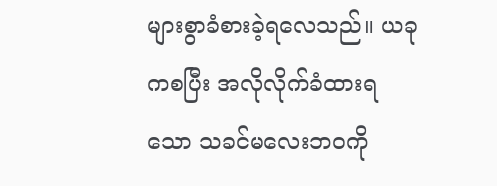များစွာခံစားခဲ့ရလေသည်။ ယခုကစပြီး အလိုလိုက်ခံထားရသော သခင်မလေးဘဝကို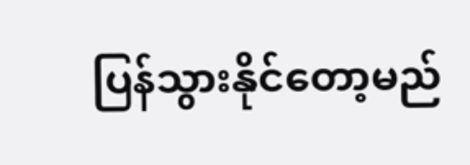ပြန်သွားနိုင်တော့မည်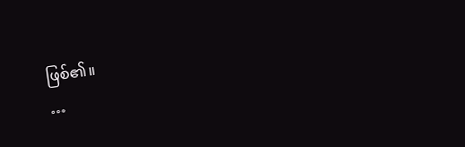ဖြစ်၏။
…